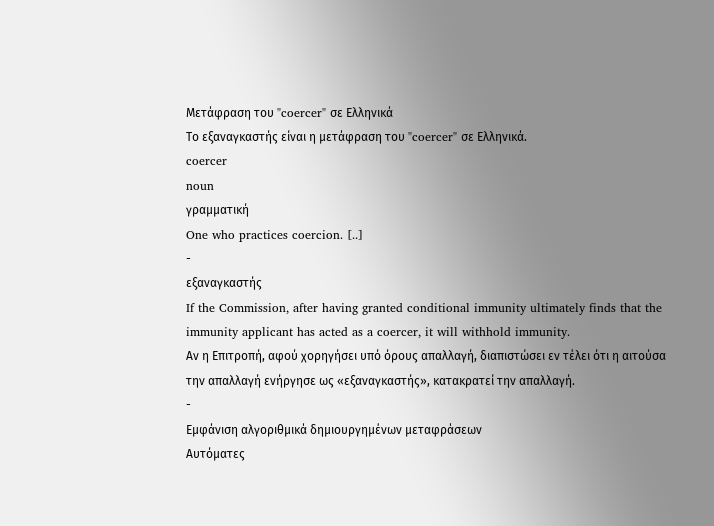Μετάφραση του "coercer" σε Ελληνικά
Το εξαναγκαστής είναι η μετάφραση του "coercer" σε Ελληνικά.
coercer
noun
γραμματική
One who practices coercion. [..]
-
εξαναγκαστής
If the Commission, after having granted conditional immunity ultimately finds that the immunity applicant has acted as a coercer, it will withhold immunity.
Αν η Επιτροπή, αφού χορηγήσει υπό όρους απαλλαγή, διαπιστώσει εν τέλει ότι η αιτούσα την απαλλαγή ενήργησε ως «εξαναγκαστής», κατακρατεί την απαλλαγή.
-
Εμφάνιση αλγοριθμικά δημιουργημένων μεταφράσεων
Αυτόματες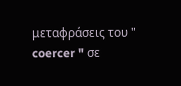μεταφράσεις του " coercer " σε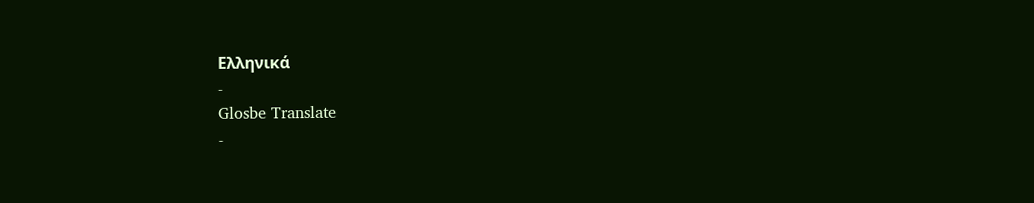Ελληνικά
-
Glosbe Translate
-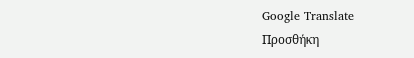Google Translate
Προσθήκη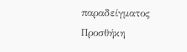παραδείγματος
Προσθήκη